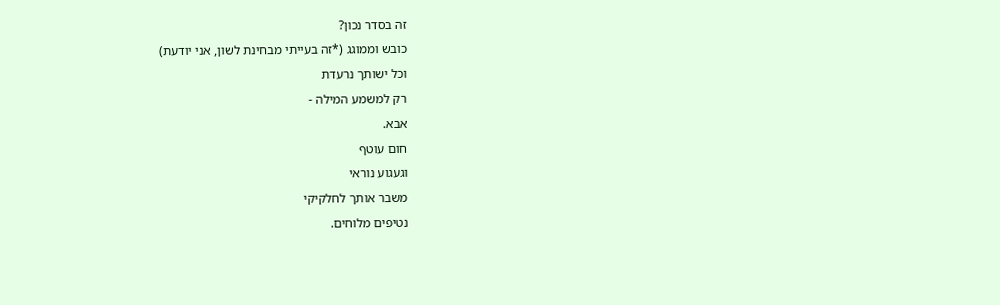זה בסדר נכון?
כובש וממוגג (*זה בעייתי מבחינת לשון, אני יודעת)
וכל ישותך נרעדת
רק למשמע המילה -
אבא.
חום עוטף
וגעגוע נוראי
משבר אותך לחלקיקי
נטיפים מלוחים.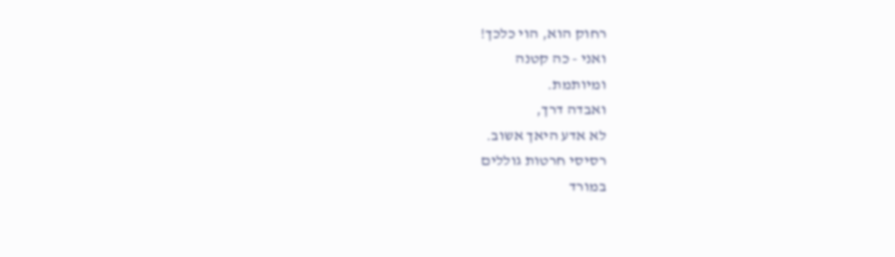רחוק הוא, הוי כלכך!
ואני - כה קטנה
ומיותמת.
ואבדה דרך,
לא אדע היאך אשוב.
רסיסי חרטות גוללים
במורד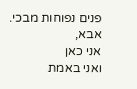פנים נפוחות מבכי.
אבא,
אני כאן
ואני באמת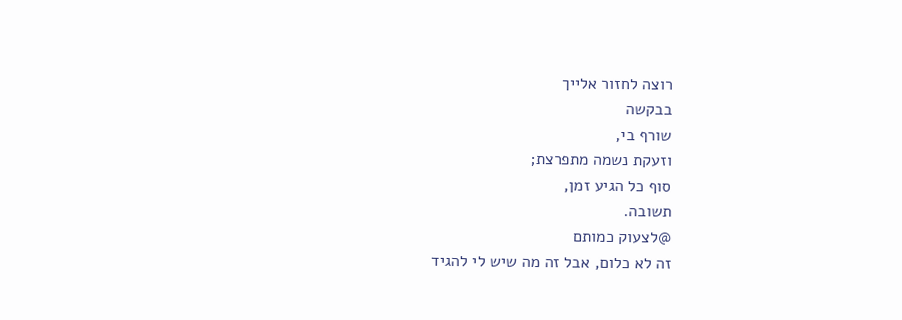רוצה לחזור אלייך
בבקשה
שורף בי,
וזעקת נשמה מתפרצת;
סוף כל הגיע זמן,
תשובה.
@לצעוק כמותם
זה לא כלום, אבל זה מה שיש לי להגיד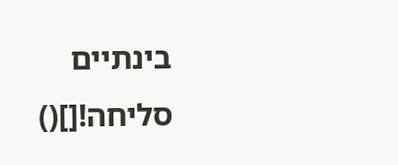בינתיים
סליחה![]()